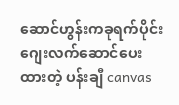ဆောင်ဟွန်းကခုရက်ပိုင်း ဂျေးလက်ဆောင်ပေးထားတဲ့ ပန်းချီ canvas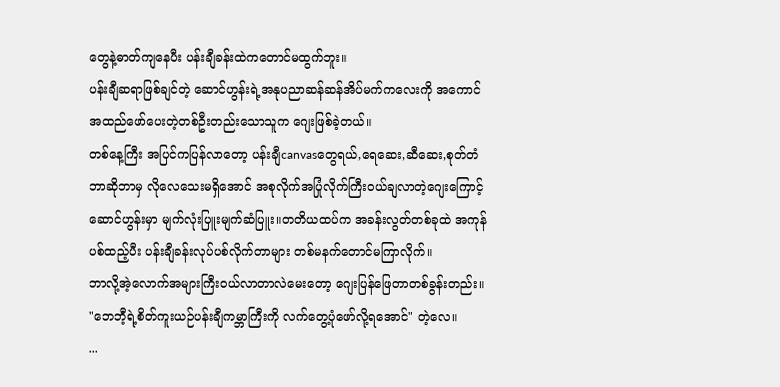တွေနဲ့ဓာတ်ကျနေပီး ပန်းချီခန်းထဲကတောင်မထွက်ဘူး။
ပန်းချီဆရာဖြစ်ချင်တဲ့ ဆောင်ဟွန်းရဲ့အနုပညာဆန်ဆန်အိပ်မက်ကလေးကို အကောင်အထည်ဖော်ပေးတဲ့တစ်ဦးတည်းသောသူက ဂျေးဖြစ်ခဲ့တယ်။
တစ်နေ့ကြီး အပြင်ကပြန်လာတော့ ပန်းချီcanvasတွေရယ်,ရေဆေး,ဆီဆေး,စုတ်တံ ဘာဆိုဘာမှ လိုလေသေးမရှိအောင် အစုလိုက်အပြုံလိုက်ကြီးဝယ်ချလာတဲ့ဂျေးကြောင့် ဆောင်ဟွန်းမှာ မျက်လုံးပြူးမျက်ဆံပြူး။တတိယထပ်က အခန်းလွတ်တစ်ခုထဲ အကုန်ပစ်ထည့်ပီး ပန်းချီခန်းလုပ်ပစ်လိုက်တာများ တစ်မနက်တောင်မကြာလိုက်။
ဘာလို့အဲ့လောက်အများကြီးဝယ်လာတာလဲမေးတော့ ဂျေးပြန်ဖြေတာတစ်ခွန်းတည်း။ "ဘေဘီ့ရဲ့စိတ်ကူးယဉ်ပန်းချီကမ္ဘာကြီးကို လက်တွေ့ပုံဖော်လို့ရအောင်" တဲ့လေ။
...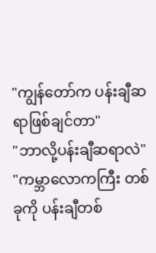"ကျွန်တော်က ပန်းချီဆရာဖြစ်ချင်တာ"
"ဘာလို့ပန်းချီဆရာလဲ"
"ကမ္ဘာလောကကြီး တစ်ခုကို ပန်းချီတစ်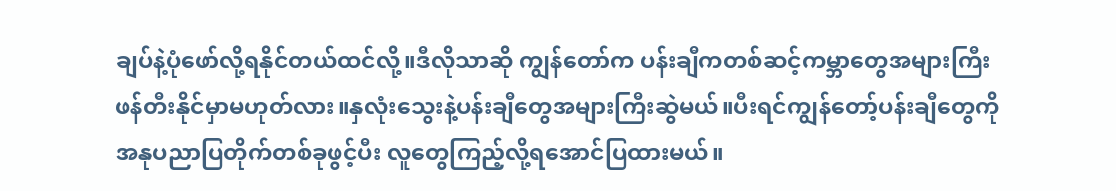ချပ်နဲ့ပုံဖော်လို့ရနိုင်တယ်ထင်လို့။ဒီလိုသာဆို ကျွန်တော်က ပန်းချီကတစ်ဆင့်ကမ္ဘာတွေအများကြီး ဖန်တီးနိုင်မှာမဟုတ်လား။နှလုံးသွေးနဲ့ပန်းချီတွေအများကြီးဆွဲမယ်။ပီးရင်ကျွန်တော့်ပန်းချီတွေကို အနုပညာပြတိုက်တစ်ခုဖွင့်ပီး လူတွေကြည့်လို့ရအောင်ပြထားမယ်။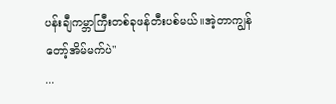ပန်းချီကမ္ဘာကြီးတစ်ခုဖန်တီးပစ်မယ်။အဲ့တာကျွန်တော့်အိမ်မက်ပဲ"
...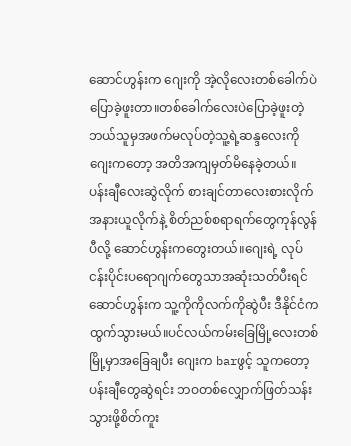ဆောင်ဟွန်းက ဂျေးကို အဲ့လိုလေးတစ်ခေါက်ပဲပြောခဲ့ဖူးတာ။တစ်ခေါက်လေးပဲပြောခဲ့ဖူးတဲ့ ဘယ်သူမှအဖက်မလုပ်တဲ့သူ့ရဲ့ဆန္ဒလေးကို ဂျေးကတော့ အတိအကျမှတ်မိနေခဲ့တယ်။
ပန်းချီလေးဆွဲလိုက် စားချင်တာလေးစားလိုက် အနားယူလိုက်နဲ့ စိတ်ညစ်စရာရက်တွေကုန်လွန်ပီလို့ ဆောင်ဟွန်းကတွေးတယ်။ဂျေးရဲ့ လုပ်ငန်းပိုင်းပရောဂျက်တွေသာအဆုံးသတ်ပီးရင် ဆောင်ဟွန်းက သူ့ကိုကိုလက်ကိုဆွဲပီး ဒီနိုင်ငံကထွက်သွားမယ်။ပင်လယ်ကမ်းခြေမြို့လေးတစ်မြို့မှာအခြေချပီး ဂျေးက barဖွင့် သူကတော့ပန်းချီတွေဆွဲရင်း ဘဝတစ်လျှောက်ဖြတ်သန်းသွားဖို့စိတ်ကူး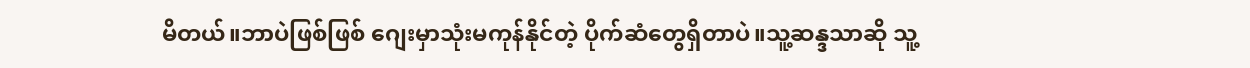မိတယ်။ဘာပဲဖြစ်ဖြစ် ဂျေးမှာသုံးမကုန်နိုင်တဲ့ ပိုက်ဆံတွေရှိတာပဲ။သူ့ဆန္ဒသာဆို သူ့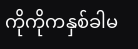ကိုကိုကနှစ်ခါမ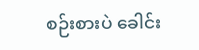စဉ်းစားပဲ ခေါင်း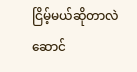ငြိမ့်မယ်ဆိုတာလဲ ဆောင်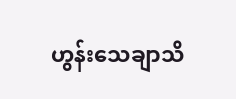ဟွန်းသေချာသိ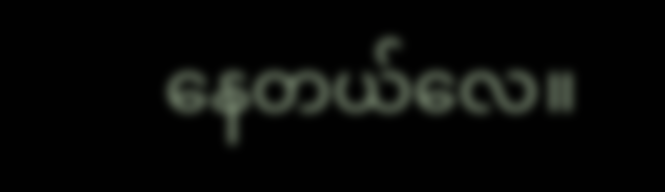နေတယ်လေ။